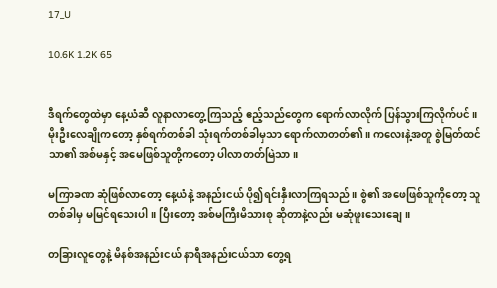17_U

10.6K 1.2K 65


ဒီရက်တွေထဲမှာ နေ့ယံဆီ လူနာလာတွေ့ကြသည့် ဧည့်သည်တွေက ရောက်လာလိုက် ပြန်သွားကြလိုက်ပင်။ မိုးဦးလေချိုကတော့ နှစ်ရက်တစ်ခါ သုံးရက်တစ်ခါမှသာ ရောက်လာတတ်၏။ ကလေးနဲ့အတူ စွဲမြတ်ထင်သာ၏ အစ်မနှင့် အမေဖြစ်သူတို့ကတော့ ပါလာတတ်မြဲသာ။

မကြာခဏ ဆုံဖြစ်လာတော့ နေ့ယံနဲ့ အနည်းငယ် ပို၍ရင်းနှီးလာကြရသည်။ စွဲ၏ အဖေဖြစ်သူကိုတော့ သူတစ်ခါမှ မမြင်ရသေးပါ။ ပြီးတော့ အစ်မကြီးမိသားစု ဆိုတာနဲ့လည်း မဆုံဖူးသေးချေ။

တခြားလူတွေနဲ့ မိနစ်အနည်းငယ် နာရီအနည်းငယ်သာ တွေ့ရ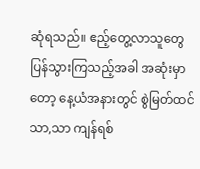ဆုံရသည်။ ဧည့်တွေ့လာသူတွေ ပြန်သွားကြသည့်အခါ အဆုံးမှာတော့ နေ့ယံအနားတွင် စွဲမြတ်ထင်သာ,သာ ကျန်ရစ်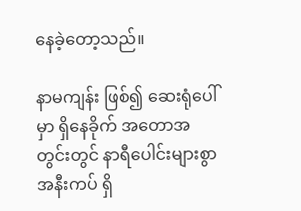နေခဲ့တော့သည်။

နာမကျန်း ဖြစ်၍ ဆေးရုံပေါ်မှာ ရှိနေခိုက် အတောအတွင်းတွင် နာရီပေါင်းများစွာ အနီးကပ် ရှိ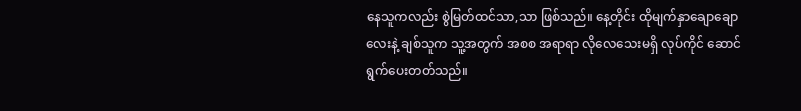နေသူကလည်း စွဲမြတ်ထင်သာ,သာ ဖြစ်သည်။ နေ့တိုင်း ထိုမျက်နှာချောချောလေးနဲ့ ချစ်သူက သူ့အတွက် အစစ အရာရာ လိုလေသေးမရှိ လုပ်ကိုင် ဆောင်ရွက်ပေးတတ်သည်။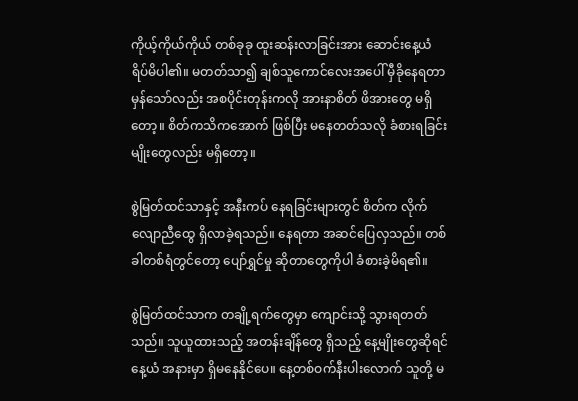ကိုယ့်ကိုယ်ကိုယ် တစ်ခုခု ထူးဆန်းလာခြင်းအား ဆောင်းနေ့ယံ ရိပ်မိပါ၏။ မတတ်သာ၍ ချစ်သူကောင်လေးအပေါ် မှီခိုနေရတာ မှန်သော်လည်း အစပိုင်းတုန်းကလို အားနာစိတ် ဖိအားတွေ မရှိတော့။ စိတ်ကသိကအောက် ဖြစ်ပြီး မနေတတ်သလို ခံစားရခြင်းမျိုးတွေလည်း မရှိတော့။

စွဲမြတ်ထင်သာနှင့် အနီးကပ် နေရခြင်းများတွင် စိတ်က ‌လိုက်လျောညီထွေ ရှိလာခဲ့ရသည်။ နေရတာ အဆင်ပြေလှသည်။ တစ်ခါတစ်ရံတွင်တော့ ပျော်ရွှင်မှု ဆိုတာတွေကိုပါ ခံစားခဲ့မိရ၏။

စွဲမြတ်ထင်သာက တချို့ရက်တွေမှာ ကျောင်းသို့ သွားရတတ်သည်။ သူယူထားသည့် အတန်းချိန်တွေ ရှိသည့် နေ့မျိုးတွေဆိုရင် နေ့ယံ အနားမှာ ရှိမနေနိုင်ပေ။ နေ့တစ်ဝက်နီးပါးလောက် သူတို့ မ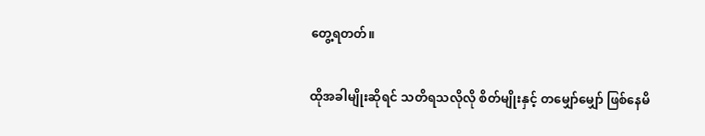တွေ့ရတတ်။

ထိုအခါမျိုးဆိုရင် သတိရသလိုလို စိတ်မျိုးနှင့် တမျှော်မျှော် ဖြစ်နေမိ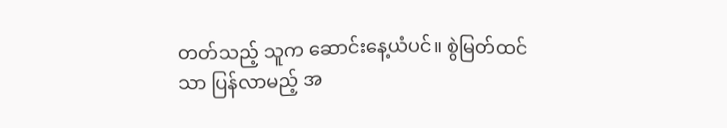တတ်သည့် သူက ဆောင်းနေ့ယံပင်။ စွဲမြတ်ထင်သာ ပြန်လာမည့် အ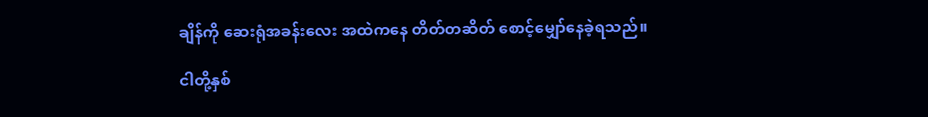ချိန်ကို ဆေးရုံအခန်းလေး အထဲကနေ တိတ်တဆိတ် စောင့်မျှော်နေခဲ့ရသည်။

ငါတို့နှစ်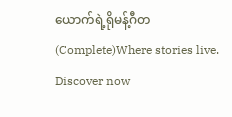ယောက်ရဲ့ရိုမန့်ဂီတ(Complete)Where stories live. Discover now